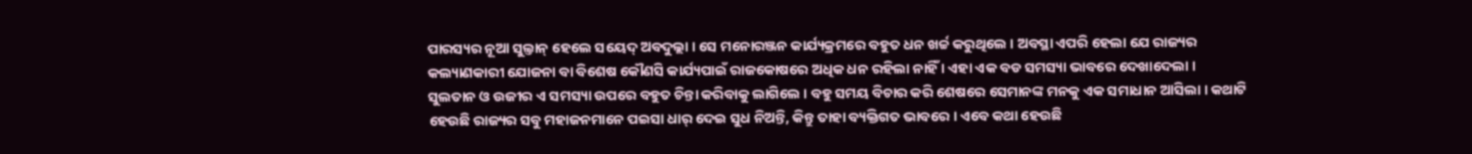ପାରସ୍ୟର ନୂଆ ସୁଲ୍ତାନ୍ ହେଲେ ସୟେଦ୍ ଅବଦୁଲ୍ଲା । ସେ ମନୋରଞ୍ଜନ କାର୍ଯ୍ୟକ୍ରମରେ ବହୁତ ଧନ ଖର୍ଚ୍ଚ କରୁଥିଲେ । ଅବସ୍ଥା ଏପରି ହେଲା ଯେ ରାଜ୍ୟର କଲ୍ୟାଣକାରୀ ଯୋଜନା ବା ବିଶେଷ କୌଣସି କାର୍ଯ୍ୟପାଇଁ ରାଜକୋଷରେ ଅଧିକ ଧନ ରହିଲା ନାହିଁ । ଏହା ଏକ ବଡ ସମସ୍ୟା ଭାବରେ ଦେଖାଦେଲା ।
ସୁଲତାନ ଓ ଉଜୀର ଏ ସମସ୍ୟା ଉପରେ ବହୁତ ଚିନ୍ତା କରିବାକୁ ଲାଗିଲେ । ବହୁ ସମୟ ବିଚାର କରି ଶେଷରେ ସେମାନଙ୍କ ମନକୁ ଏକ ସମାଧାନ ଆସିଲା । କଥାଟି ହେଉଛି ରାଜ୍ୟର ସବୁ ମହାଜନମାନେ ପଇସା ଧାର୍ ଦେଇ ସୁଧ ନିଅନ୍ତି, କିନ୍ତୁ ତାହା ବ୍ୟକ୍ତିଗତ ଭାବରେ । ଏବେ କଥା ହେଉଛି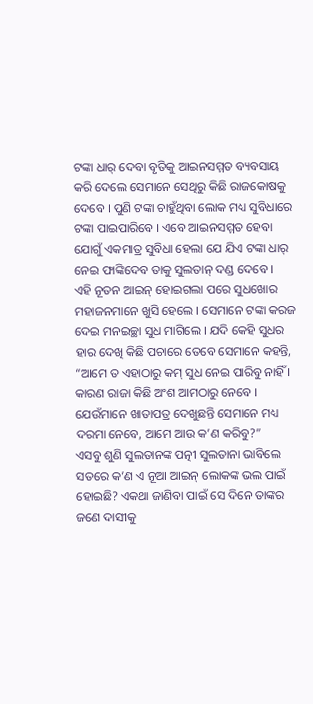ଟଙ୍କା ଧାର୍ ଦେବା ବୃତିକୁ ଆଇନସମ୍ମତ ବ୍ୟବସାୟ କରି ଦେଲେ ସେମାନେ ସେଥିରୁ କିଛି ରାଜକୋଷକୁ ଦେବେ । ପୁଣି ଟଙ୍କା ଚାହୁଁଥିବା ଲୋକ ମଧ୍ୟ ସୁବିଧାରେ ଟଙ୍କା ପାଇପାରିବେ । ଏବେ ଆଇନସମ୍ମତ ହେବା ଯୋଗୁଁ ଏକମାତ୍ର ସୁବିଧା ହେଲା ଯେ ଯିଏ ଟଙ୍କା ଧାର୍ ନେଇ ଫାଙ୍କିଦେବ ତାକୁ ସୁଲତାନ୍ ଦଣ୍ଡ ଦେବେ ।
ଏହି ନୂତନ ଆଇନ୍ ହୋଇଗଲା ପରେ ସୁଧଖୋର ମହାଜନମାନେ ଖୁସି ହେଲେ । ସେମାନେ ଟଙ୍କା କରଜ ଦେଇ ମନଇଚ୍ଛା ସୁଧ ମାଗିଲେ । ଯଦି କେହି ସୁଧର ହାର ଦେଖି କିଛି ପଚାରେ ତେବେ ସେମାନେ କହନ୍ତି, “ଆମେ ତ ଏହାଠାରୁ କମ୍ ସୁଧ ନେଇ ପାରିବୁ ନାହିଁ । କାରଣ ରାଜା କିଛି ଅଂଶ ଆମଠାରୁ ନେବେ । ଯେଉଁମାନେ ଖାତାପତ୍ର ଦେଖୁଛନ୍ତି ସେମାନେ ମଧ୍ୟ ଦରମା ନେବେ, ଆମେ ଆଉ କ’ଣ କରିବୁ?”
ଏସବୁ ଶୁଣି ସୁଲତାନଙ୍କ ପତ୍ନୀ ସୁଲତାନା ଭାବିଲେ ସତରେ କ’ଣ ଏ ନୂଆ ଆଇନ୍ ଲୋକଙ୍କ ଭଲ ପାଇଁ ହୋଇଛି? ଏକଥା ଜାଣିବା ପାଇଁ ସେ ଦିନେ ତାଙ୍କର ଜଣେ ଦାସୀକୁ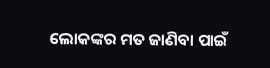ଲୋକଙ୍କର ମତ ଜାଣିବା ପାଇଁ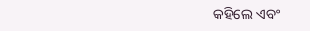କହିଲେ ଏବଂ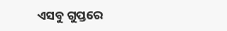ଏସବୁ ଗୁପ୍ତରେ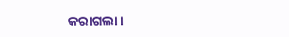କରାଗଲା ।